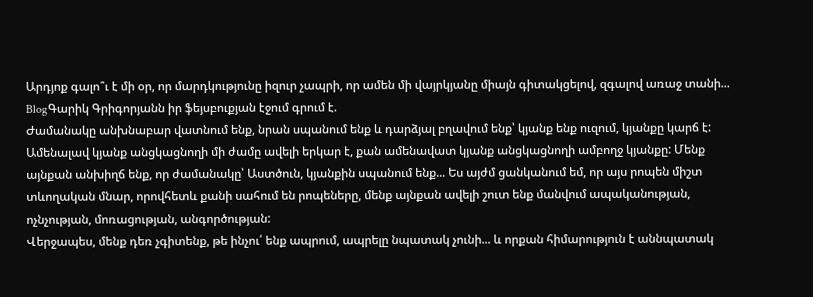Արդյոք գալո՞ւ է մի օր, որ մարդկությունը իզուր չապրի, որ ամեն մի վայրկյանը միայն գիտակցելով, զգալով առաջ տանի...
BlogԳարիկ Գրիգորյանն իր ֆեյսբուքյան էջում գրում է.
Ժամանակը անխնաբար վատնում ենք, նրան սպանում ենք և դարձյալ բղավում ենք՝ կյանք ենք ուզում, կյանքը կարճ է: Ամենալավ կյանք անցկացնողի մի ժամը ավելի երկար է, քան ամենավատ կյանք անցկացնողի ամբողջ կյանքը: Մենք այնքան անխիղճ ենք, որ ժամանակը՝ Աստծուն, կյանքին սպանում ենք... Ես այժմ ցանկանում եմ, որ այս րոպեն միշտ տևողական մնար, որովհետև քանի սահում են րոպեները, մենք այնքան ավելի շուտ ենք մանվում ապականության, ոչնչության, մոռացության, անգործության:
Վերջապես, մենք դեռ չգիտենք, թե ինչու՛ ենք ապրում, ապրելը նպատակ չունի... և որքան հիմարություն է աննպատակ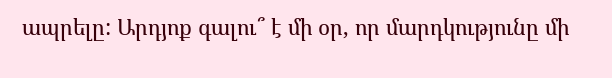ապրելը: Արդյոք գալու՞ է մի օր, որ մարդկությունը մի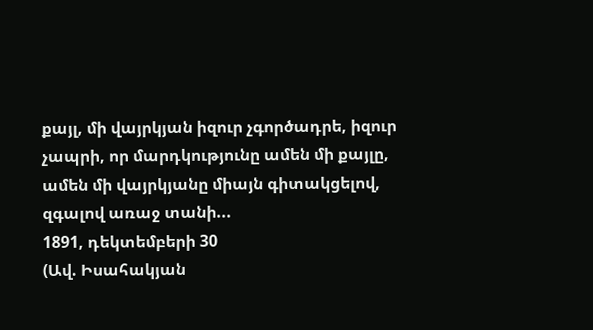քայլ, մի վայրկյան իզուր չգործադրե, իզուր չապրի, որ մարդկությունը ամեն մի քայլը, ամեն մի վայրկյանը միայն գիտակցելով, զգալով առաջ տանի...
1891, դեկտեմբերի 30
(Ավ. Իսահակյան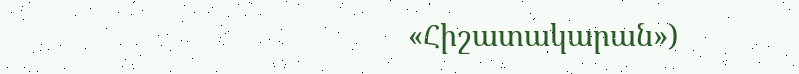«Հիշատակարան»)